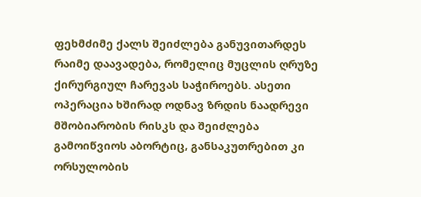ფეხმძიმე ქალს შეიძლება განუვითარდეს რაიმე დაავადება, რომელიც მუცლის ღრუზე ქირურგიულ ჩარევას საჭიროებს. ასეთი ოპერაცია ხშირად ოდნავ ზრდის ნაადრევი მშობიარობის რისკს და შეიძლება გამოიწვიოს აბორტიც, განსაკუთრებით კი ორსულობის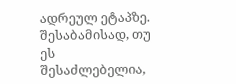ადრეულ ეტაპზე. შესაბამისად, თუ ეს შესაძლებელია,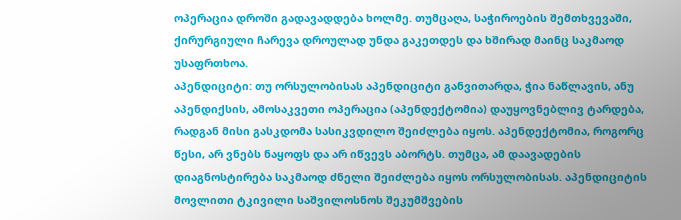ოპერაცია დროში გადავადდება ხოლმე. თუმცაღა, საჭიროების შემთხვევაში, ქირურგიული ჩარევა დროულად უნდა გაკეთდეს და ხშირად მაინც საკმაოდ უსაფრთხოა.
აპენდიციტი: თუ ორსულობისას აპენდიციტი განვითარდა, ჭია ნაწლავის, ანუ აპენდიქსის, ამოსაკვეთი ოპერაცია (აპენდექტომია) დაუყოვნებლივ ტარდება, რადგან მისი გასკდომა სასიკვდილო შეიძლება იყოს. აპენდექტომია, როგორც წესი, არ ვნებს ნაყოფს და არ იწვევს აბორტს. თუმცა, ამ დაავადების დიაგნოსტირება საკმაოდ ძნელი შეიძლება იყოს ორსულობისას. აპენდიციტის მოვლითი ტკივილი საშვილოსნოს შეკუმშვების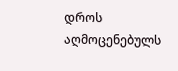დროს აღმოცენებულს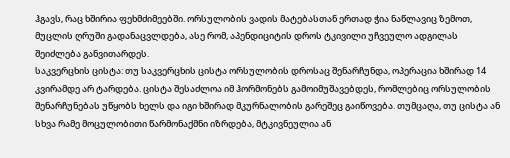ჰგავს, რაც ხშირია ფეხმძიმეებში. ორსულობის ვადის მატებასთან ერთად ჭია ნაწლავიც ზემოთ, მუცლის ღრუში გადანაცვლდება, ასე რომ, აპენდიციტის დროს ტკივილი უჩვეულო ადგილას შეიძლება განვითარდეს.
საკვერცხის ცისტა: თუ საკვერცხის ცისტა ორსულობის დროსაც შენარჩუნდა, ოპერაცია ხშირად 14 კვირამდე არ ტარდება. ცისტა შესაძლოა იმ ჰორმონებს გამოიმუშავებდეს, რომლებიც ორსულობის შენარჩუნებას უწყობს ხელს და იგი ხშირად მკურნალობის გარეშეც გაიწოვება. თუმცაღა, თუ ცისტა ან სხვა რამე მოცულობითი წარმონაქმნი იზრდება, მტკივნეულია ან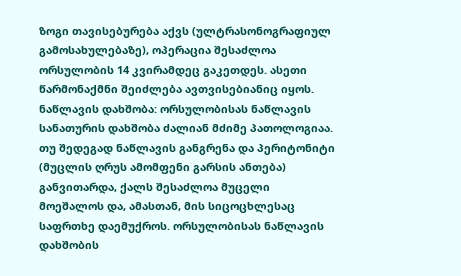ზოგი თავისებურება აქვს (ულტრასონოგრაფიულ გამოსახულებაზე), ოპერაცია შესაძლოა ორსულობის 14 კვირამდეც გაკეთდეს. ასეთი წარმონაქმნი შეიძლება ავთვისებიანიც იყოს.
ნაწლავის დახშობა: ორსულობისას ნაწლავის სანათურის დახშობა ძალიან მძიმე პათოლოგიაა. თუ შედეგად ნაწლავის განგრენა და პერიტონიტი (მუცლის ღრუს ამომფენი გარსის ანთება) განვითარდა, ქალს შესაძლოა მუცელი მოეშალოს და, ამასთან, მის სიცოცხლესაც საფრთხე დაემუქროს. ორსულობისას ნაწლავის დახშობის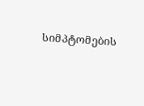სიმპტომების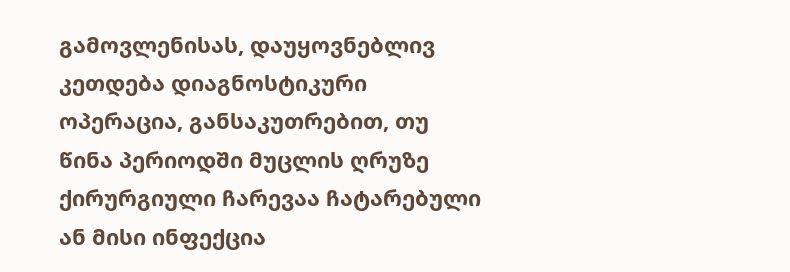გამოვლენისას, დაუყოვნებლივ კეთდება დიაგნოსტიკური ოპერაცია, განსაკუთრებით, თუ წინა პერიოდში მუცლის ღრუზე ქირურგიული ჩარევაა ჩატარებული ან მისი ინფექცია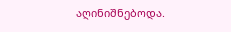აღინიშნებოდა.